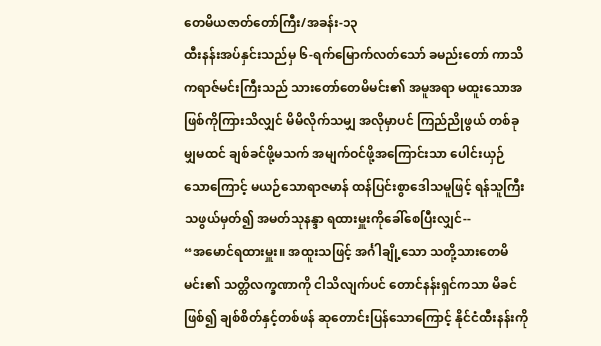တေမိယဇာတ်တော်ကြီး/အခန်း-၁၃
ထီးနန်းအပ်နှင်းသည်မှ ၆-ရက်မြောက်လတ်သော် ခမည်းတော် ကာသိကရာဇ်မင်းကြီးသည် သားတော်တေမိမင်း၏ အမူအရာ မထူးသောအဖြစ်ကိုကြားသိလျှင် မိမိလိုက်သမျှ အလိုမှာပင် ကြည်ညိုဖွယ် တစ်ခုမျှမထင် ချစ်ခင်ဖို့မသက် အမျက်ဝင်ဖို့အကြောင်းသာ ပေါင်းယှဉ်သောကြောင့် မယဉ်သောရာဇမာန် ထန်ပြင်းစွာဒေါသမူဖြင့် ရန်သူကြီးသဖွယ်မှတ်၍ အမတ်သုနန္ဒာ ရထားမှူးကိုခေါ်စေပြီးလျှင်--
“အမောင်ရထားမှူး။ အထူးသဖြင့် အင်္ဂါချို့သော သတို့သားတေမိမင်း၏ သတ္တိလက္ခဏာကို ငါသိလျက်ပင် တောင်နန်းရှင်ကသာ မိခင်ဖြစ်၍ ချစ်စိတ်နှင့်တစ်ဖန် ဆုတောင်းပြန်သောကြောင့် နိုင်ငံထီးနန်းကို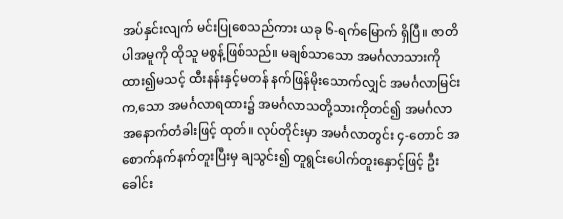အပ်နှင်းလျက် မင်းပြုစေသည်ကား ယခု ၆-ရက်မြောက် ရှိပြီ။ ဇာတိပါအမူကို ထိုသူ မစွန့်ဖြစ်သည်။ မချစ်သာသော အမင်္ဂလာသားကို ထား၍မသင့် ထီးနန်းနှင့်မတန် နက်ဖြန်မိုးသောက်လျှင် အမင်္ဂလာမြင်းက,သော အမင်္ဂလာရထား၌ အမင်္ဂလာသတို့သားကိုတင်၍ အမင်္ဂလာ အနောက်တံခါးဖြင့် ထုတ်။ လုပ်တိုင်းမှာ အမင်္ဂလာတွင်း ၄-တောင် အစောက်နက်နက်တူးပြီးမှ ချသွင်း၍ တူရွင်းပေါက်တူးနှောင့်ဖြင့် ဦးခေါင်း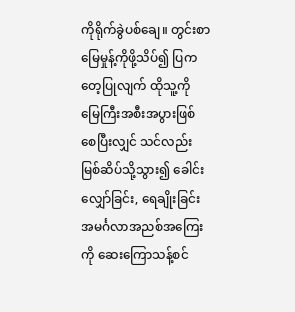ကိုရိုက်ခွဲပစ်ချေ။ တွင်းစာမြေမှုန့်ကိုဖို့သိပ်၍ ပြကတေ့ပြုလျက် ထိုသူ့ကို မြေကြီးအစီးအပွားဖြစ်စေပြီးလျှင် သင်လည်း မြစ်ဆိပ်သို့သွား၍ ခေါင်းလျှော်ခြင်း, ရေချိုးခြင်း အမင်္ဂလာအညစ်အကြေးကို ဆေးကြောသန့်စင်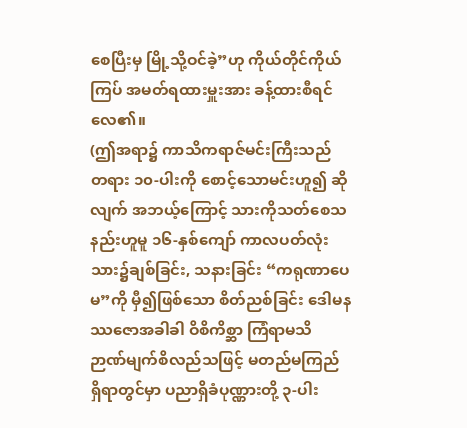စေပြီးမှ မြို့သို့ဝင်ခဲ့”ဟု ကိုယ်တိုင်ကိုယ်ကြပ် အမတ်ရထားမှူးအား ခန့်ထားစီရင်လေ၏။
(ဤအရာ၌ ကာသိကရာဇ်မင်းကြီးသည် တရား ၁၀-ပါးကို စောင့်သောမင်းဟူ၍ ဆိုလျက် အဘယ့်ကြောင့် သားကိုသတ်စေသနည်းဟူမူ ၁၆-နှစ်ကျော် ကာလပတ်လုံး သား၌ချစ်ခြင်း, သနားခြင်း “ကရုဏာပေမ”ကို မှီ၍ဖြစ်သော စိတ်ညစ်ခြင်း ဒေါမနဿဇောအခါခါ ဝိစိကိစ္ဆာ ကြံရာမသိ ဉာဏ်မျက်စိလည်သဖြင့် မတည်မကြည် ရှိရာတွင်မှာ ပညာရှိခံပုဏ္ဏားတို့ ၃-ပါး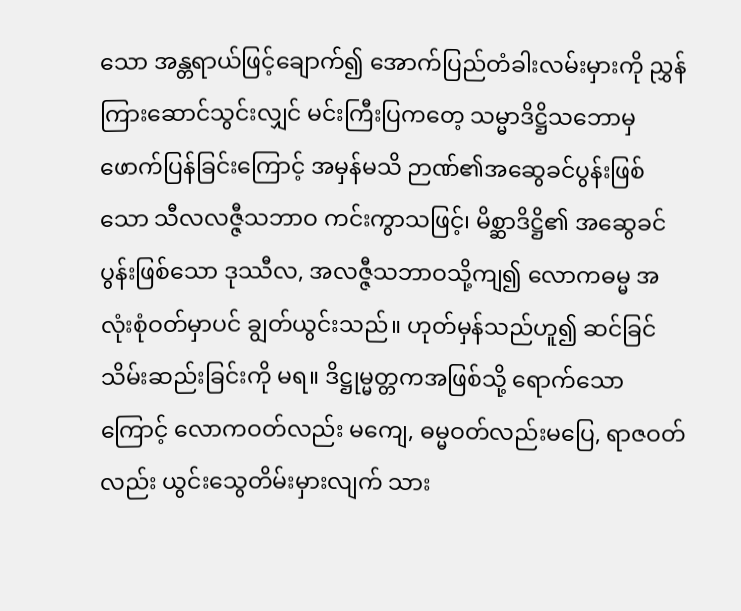သော အန္တရာယ်ဖြင့်ချောက်၍ အောက်ပြည်တံခါးလမ်းမှားကို ညွှန်ကြားဆောင်သွင်းလျှင် မင်းကြီးပြကတေ့ သမ္မာဒိဋ္ဌိသဘောမှ ဖောက်ပြန်ခြင်းကြောင့် အမှန်မသိ ဉာဏ်၏အဆွေခင်ပွန်းဖြစ်သော သီလလဇ္ဇီသဘာဝ ကင်းကွာသဖြင့်၊ မိစ္ဆာဒိဋ္ဌိ၏ အဆွေခင်ပွန်းဖြစ်သော ဒုဿီလ, အလဇ္ဇီသဘာဝသို့ကျ၍ လောကဓမ္မ အလုံးစုံဝတ်မှာပင် ချွတ်ယွင်းသည်။ ဟုတ်မှန်သည်ဟူ၍ ဆင်ခြင်သိမ်းဆည်းခြင်းကို မရ။ ဒိဋ္ဌုမ္မတ္တကအဖြစ်သို့ ရောက်သောကြောင့် လောကဝတ်လည်း မကျေ, ဓမ္မဝတ်လည်းမပြေ, ရာဇဝတ်လည်း ယွင်းသွေတိမ်းမှားလျက် သား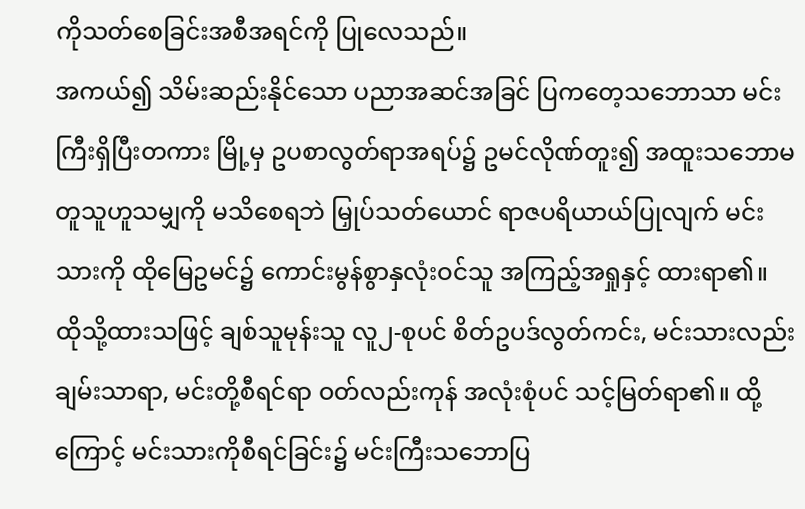ကိုသတ်စေခြင်းအစီအရင်ကို ပြုလေသည်။
အကယ်၍ သိမ်းဆည်းနိုင်သော ပညာအဆင်အခြင် ပြကတေ့သဘောသာ မင်းကြီးရှိပြီးတကား မြို့မှ ဥပစာလွတ်ရာအရပ်၌ ဥမင်လိုဏ်တူး၍ အထူးသဘောမတူသူဟူသမျှကို မသိစေရဘဲ မြှုပ်သတ်ယောင် ရာဇပရိယာယ်ပြုလျက် မင်းသားကို ထိုမြေဥမင်၌ ကောင်းမွန်စွာနှလုံးဝင်သူ အကြည့်အရှုနှင့် ထားရာ၏။ ထိုသို့ထားသဖြင့် ချစ်သူမုန်းသူ လူ၂-စုပင် စိတ်ဥပဒ်လွတ်ကင်း, မင်းသားလည်းချမ်းသာရာ, မင်းတို့စီရင်ရာ ဝတ်လည်းကုန် အလုံးစုံပင် သင့်မြတ်ရာ၏။ ထို့ကြောင့် မင်းသားကိုစီရင်ခြင်း၌ မင်းကြီးသဘောပြ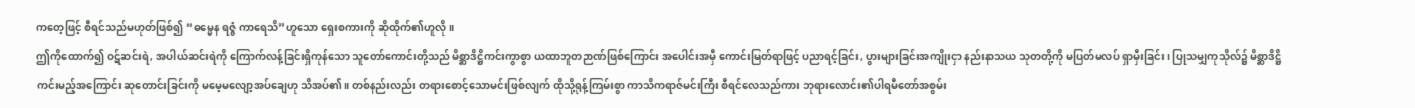ကတေ့ဖြင့် စီရင်သည်မဟုတ်ဖြစ်၍ “ဓမ္မေန ရဇ္ဇံ ကာရေသိ”ဟူသော ရှေးစကားကို ဆိုထိုက်၏ဟူလို။
ဤကိုထောက်၍ ဝဋ်ဆင်းရဲ, အပါယ်ဆင်းရဲကို ကြောက်လန့်ခြင်းရှိကုန်သော သူတော်ကောင်းတို့သည် မိစ္ဆာဒိဋ္ဌိကင်းကွာစွာ ယထာဘူတဉာဏ်ဖြစ်ကြောင်း အပေါင်းအမှီ ကောင်းမြတ်ရာဖြင့် ပညာရင့်ခြင်း, ပွားများခြင်းအကျိုးငှာ နည်းနာသယ သုတတို့ကို မပြတ်မလပ် ရှာမှီးခြင်း၊ ပြုသမျှကုသိုလ်၌ မိစ္ဆာဒိဋ္ဌိကင်းမည့်အကြောင်း ဆုတောင်းခြင်းကို မမေ့မလျော့အပ်ချေဟု သိအပ်၏။ တစ်နည်းလည်း တရားစောင့်သောမင်းဖြစ်လျက် ထိုသို့ရုန့်ကြမ်းစွာ ကာသိကရာဇ်မင်းကြီး စီရင်လေသည်ကား ဘုရားလောင်း၏ပါရမီတော်အစွမ်း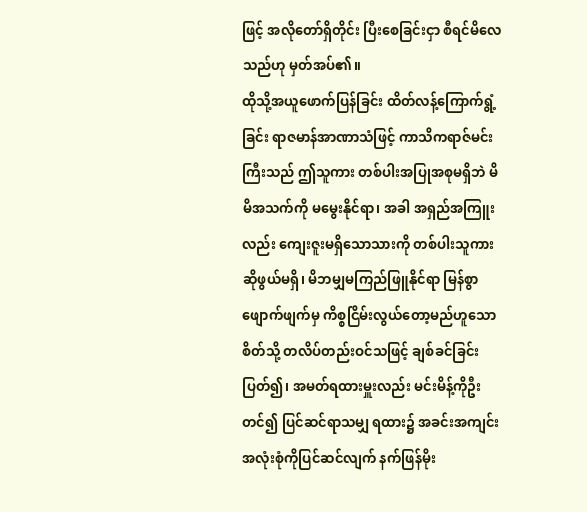ဖြင့် အလိုတော်ရှိတိုင်း ပြီးစေခြင်းငှာ စီရင်မိလေသည်ဟု မှတ်အပ်၏။
ထိုသို့အယူဖောက်ပြန်ခြင်း ထိတ်လန့်ကြောက်ရွံ့ခြင်း ရာဇမာန်အာဏာသံဖြင့် ကာသိကရာဇ်မင်းကြီးသည် ဤသူကား တစ်ပါးအပြုအစုမရှိဘဲ မိမိအသက်ကို မမွေးနိုင်ရာ၊ အခါ အရှည်အကြူးလည်း ကျေးဇူးမရှိသောသားကို တစ်ပါးသူကား ဆိုဖွယ်မရှိ၊ မိဘမျှမကြည်ဖြူနိုင်ရာ မြန်စွာဖျောက်ဖျက်မှ ကိစ္စငြိမ်းလွယ်တော့မည်ဟူသောစိတ်သို့ တလိပ်တည်းဝင်သဖြင့် ချစ်ခင်ခြင်းပြတ်၍၊ အမတ်ရထားမှူးလည်း မင်းမိန့်ကိုဦးတင်၍ ပြင်ဆင်ရာသမျှ ရထား၌ အခင်းအကျင်းအလုံးစုံကိုပြင်ဆင်လျက် နက်ဖြန်မိုး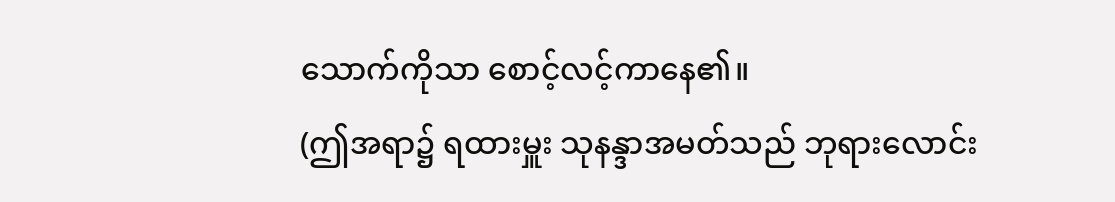သောက်ကိုသာ စောင့်လင့်ကာနေ၏။
(ဤအရာ၌ ရထားမှူး သုနန္ဒာအမတ်သည် ဘုရားလောင်း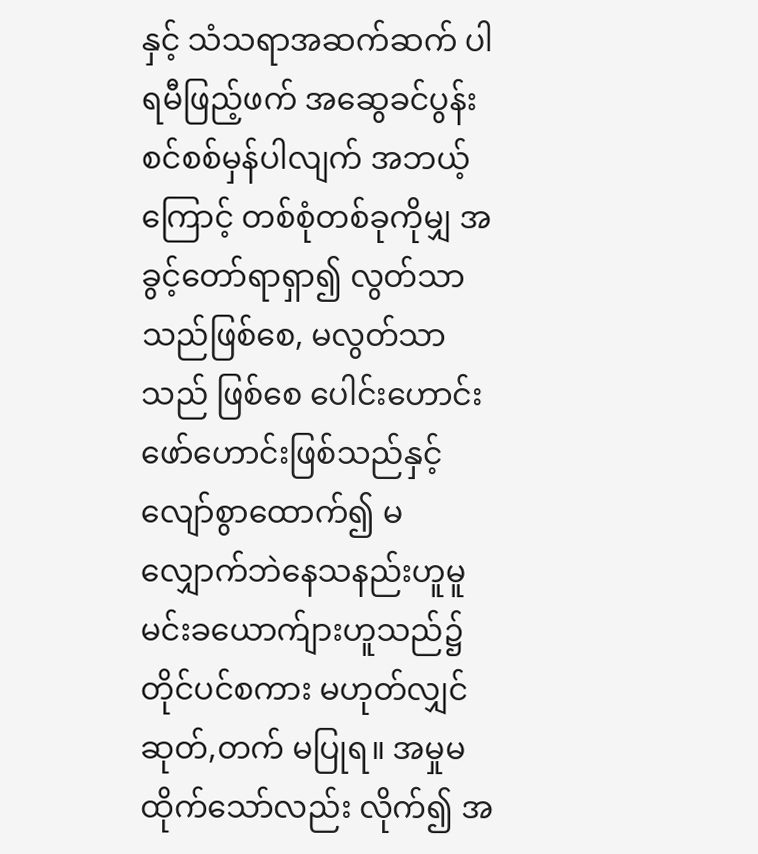နှင့် သံသရာအဆက်ဆက် ပါရမီဖြည့်ဖက် အဆွေခင်ပွန်းစင်စစ်မှန်ပါလျက် အဘယ့်ကြောင့် တစ်စုံတစ်ခုကိုမျှ အခွင့်တော်ရာရှာ၍ လွတ်သာသည်ဖြစ်စေ, မလွတ်သာသည် ဖြစ်စေ ပေါင်းဟောင်းဖော်ဟောင်းဖြစ်သည်နှင့် လျော်စွာထောက်၍ မလျှောက်ဘဲနေသနည်းဟူမူ မင်းခယောက်ျားဟူသည်၌ တိုင်ပင်စကား မဟုတ်လျှင် ဆုတ်,တက် မပြုရ။ အမှုမထိုက်သော်လည်း လိုက်၍ အ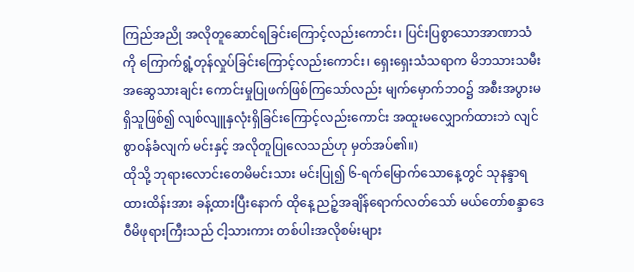ကြည်အညို အလိုတူဆောင်ရခြင်းကြောင့်လည်းကောင်း၊ ပြင်းပြစွာသောအာဏာသံကို ကြောက်ရွံ့တုန်လှုပ်ခြင်းကြောင့်လည်းကောင်း၊ ရှေးရှေးသံသရာက မိဘသားသမီး အဆွေသားချင်း ကောင်းမှုပြုဖက်ဖြစ်ကြသော်လည်း မျက်မှောက်ဘဝ၌ အစီးအပွားမရှိသူဖြစ်၍ လျစ်လျူနှလုံးရှိခြင်းကြောင့်လည်းကောင်း အထူးမလျှောက်ထားဘဲ လျင်စွာဝန်ခံလျက် မင်းနှင့် အလိုတူပြုလေသည်ဟု မှတ်အပ်၏။)
ထိုသို့ ဘုရားလောင်းတေမိမင်းသား မင်းပြု၍ ၆-ရက်မြောက်သောနေ့တွင် သုနန္ဒာရထားထိန်းအား ခန့်ထားပြီးနောက် ထိုနေ့ ညဉ့်အချိန်ရောက်လတ်သော် မယ်တော်စန္ဒာဒေဝီမိဖုရားကြီးသည် ငါ့သားကား တစ်ပါးအလိုစမ်းများ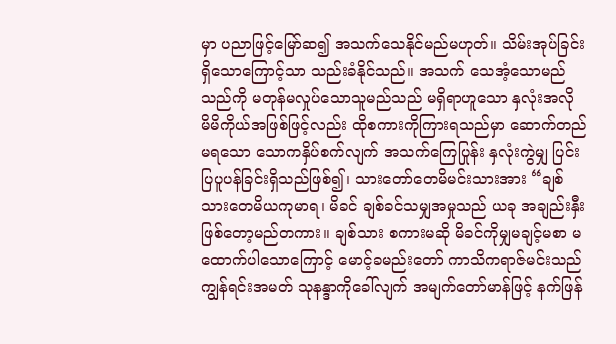မှာ ပညာဖြင့်မြော်ဆ၍ အသက်သေနိုင်မည်မဟုတ်။ သိမ်းအုပ်ခြင်းရှိသောကြောင့်သာ သည်းခံနိုင်သည်။ အသက် သေအံ့သောမည်သည်ကို မတုန်မလှုပ်သောသူမည်သည် မရှိရာဟူသော နှလုံးအလို မိမိကိုယ်အဖြစ်ဖြင့်လည်း ထိုစကားကိုကြားရသည်မှာ ဆောက်တည်မရသော သောကနှိပ်စက်လျက် အသက်ကြေပြုန်း နှလုံးကွဲမျှ ပြင်းပြပူပန်ခြင်းရှိသည်ဖြစ်၍၊ သားတော်တေမိမင်းသားအား “ချစ်သားတေမိယကုမာရ၊ မိခင် ချစ်ခင်သမျှအမှုသည် ယခု အချည်းနှီးဖြစ်တော့မည်တကား။ ချစ်သား စကားမဆို မိခင်ကိုမျှမချင့်မစာ မထောက်ပါသောကြောင့် မောင့်ခမည်းတော် ကာသိကရာဇ်မင်းသည် ကျွန်ရင်းအမတ် သုနန္ဒာကိုခေါ်လျက် အမျက်တော်မာန်ဖြင့် နက်ဖြန်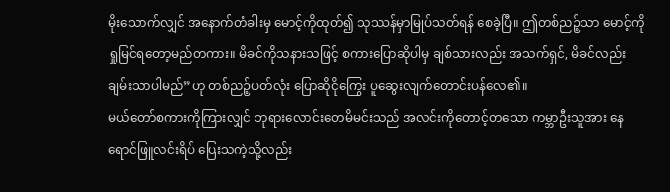မိုးသောက်လျှင် အနောက်တံခါးမှ မောင့်ကိုထုတ်၍ သုဿန်မှာမြုပ်သတ်ရန် စေခဲ့ပြီ။ ဤတစ်ညဉ့်သာ မောင့်ကို ရှုမြင်ရတော့မည်တကား။ မိခင်ကိုသနားသဖြင့် စကားပြောဆိုပါမှ ချစ်သားလည်း အသက်ရှင်, မိခင်လည်း ချမ်းသာပါမည်”ဟု တစ်ညဉ့်ပတ်လုံး ပြောဆိုငိုကြွေး ပူဆွေးလျက်တောင်းပန်လေ၏။
မယ်တော်စကားကိုကြားလျှင် ဘုရားလောင်းတေမိမင်းသည် အလင်းကိုတောင့်တသော ကမ္ဘာဦးသူအား နေရောင်ဖြူလင်းရိပ် ပြေးသကဲ့သို့လည်း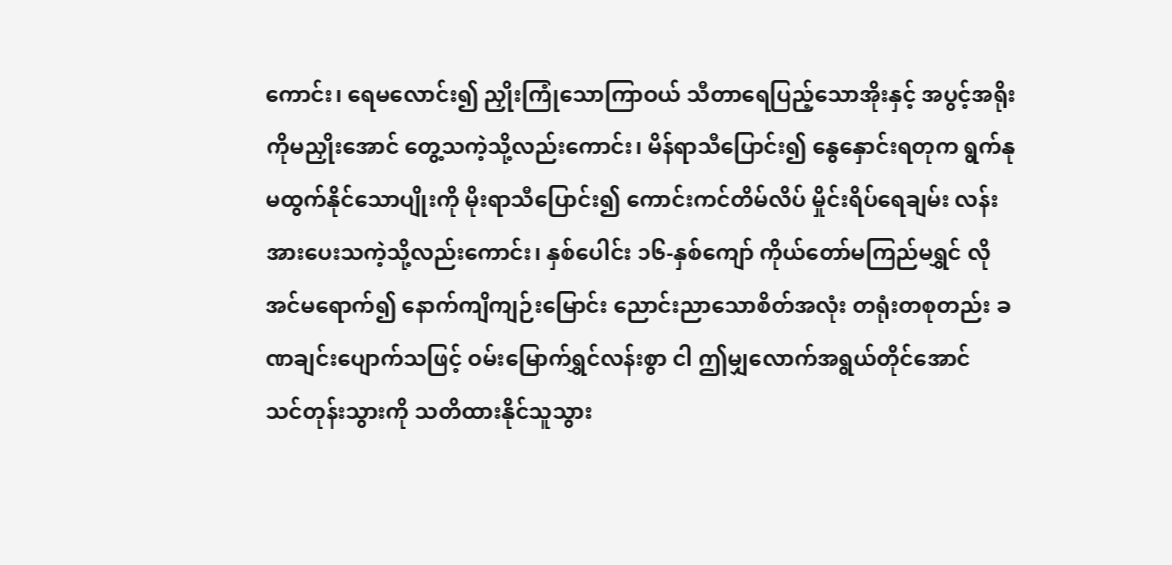ကောင်း၊ ရေမလောင်း၍ ညှိုးကြုံသောကြာဝယ် သီတာရေပြည့်သောအိုးနှင့် အပွင့်အရိုးကိုမညှိုးအောင် တွေ့သကဲ့သို့လည်းကောင်း၊ မိန်ရာသီပြောင်း၍ နွေနှောင်းရတုက ရွက်နုမထွက်နိုင်သောပျိုးကို မိုးရာသီပြောင်း၍ ကောင်းကင်တိမ်လိပ် မှိုင်းရိပ်ရေချမ်း လန်းအားပေးသကဲ့သို့လည်းကောင်း၊ နှစ်ပေါင်း ၁၆-နှစ်ကျော် ကိုယ်တော်မကြည်မရွှင် လိုအင်မရောက်၍ နောက်ကျိကျဉ်းမြောင်း ညောင်းညာသောစိတ်အလုံး တရုံးတစုတည်း ခဏချင်းပျောက်သဖြင့် ဝမ်းမြောက်ရွှင်လန်းစွာ ငါ ဤမျှလောက်အရွယ်တိုင်အောင် သင်တုန်းသွားကို သတိထားနိုင်သူသွား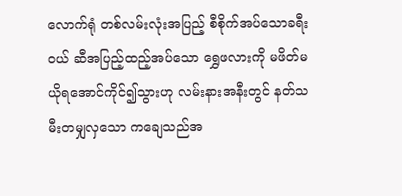လောက်ရုံ တစ်လမ်းလုံးအပြည့် စီစိုက်အပ်သောခရီးဝယ် ဆီအပြည့်ထည့်အပ်သော ရွှေဖလားကို မဖိတ်မယိုရအောင်ကိုင်၍သွားဟု လမ်းနားအနီးတွင် နတ်သမီးတမျှလှသော ကချေသည်အ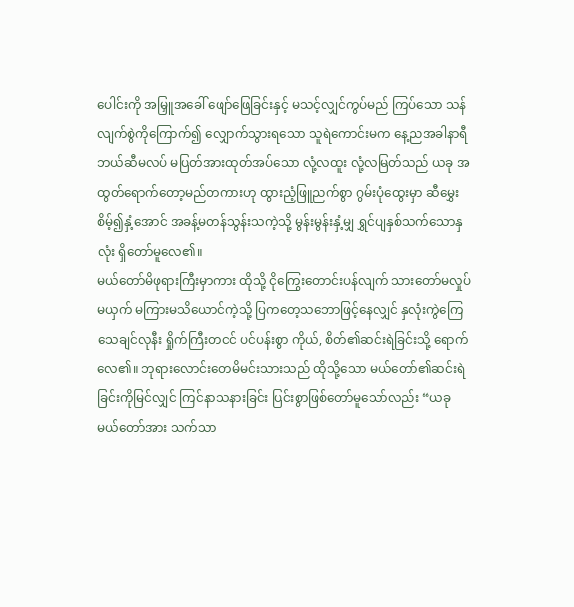ပေါင်းကို အမြှူအခေါ် ဖျော်ဖြေခြင်းနှင့် မသင့်လျှင်ကွပ်မည် ကြပ်သော သန်လျက်စွဲကိုကြောက်၍ လျှောက်သွားရသော သူရဲကောင်းမက နေ့ညအခါနာရီ ဘယ်ဆီမလပ် မပြတ်အားထုတ်အပ်သော လုံ့လထူး လုံ့လမြတ်သည် ယခု အထွတ်ရောက်တော့မည်တကားဟု ထွားညံ့ဖြူညက်စွာ ဂွမ်းပုံထွေးမှာ ဆီမွှေးစိမ့်၍နှံ့အောင် အခန့်မတန်သွန်းသကဲ့သို့ မွန်းမွန်းနှံ့မျှ ရွှင်ပျနှစ်သက်သောနှလုံး ရှိတော်မူလေ၏။
မယ်တော်မိဖုရားကြီးမှာကား ထိုသို့ ငိုကြွေးတောင်းပန်လျက် သားတော်မလှုပ်မယှက် မကြားမသိယောင်ကဲ့သို့ ပြကတေ့သဘောဖြင့်နေလျှင် နှလုံးကွဲကြေ သေချင်လုနီး ရှိုက်ကြီးတငင် ပင်ပန်းစွာ ကိုယ်, စိတ်၏ဆင်းရဲခြင်းသို့ ရောက်လေ၏။ ဘုရားလောင်းတေမိမင်းသားသည် ထိုသို့သော မယ်တော်၏ဆင်းရဲခြင်းကိုမြင်လျှင် ကြင်နာသနားခြင်း ပြင်းစွာဖြစ်တော်မူသော်လည်း “ယခုမယ်တော်အား သက်သာ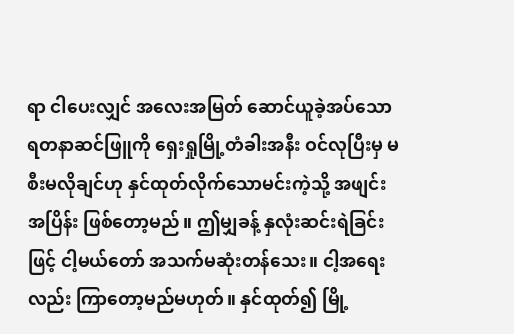ရာ ငါပေးလျှင် အလေးအမြတ် ဆောင်ယူခဲ့အပ်သော ရတနာဆင်ဖြူကို ရှေးရှုမြို့တံခါးအနီး ဝင်လုပြီးမှ မစီးမလိုချင်ဟု နှင်ထုတ်လိုက်သောမင်းကဲ့သို့ အဖျင်းအပြိန်း ဖြစ်တော့မည်။ ဤမျှခန့် နှလုံးဆင်းရဲခြင်းဖြင့် ငါ့မယ်တော် အသက်မဆုံးတန်သေး။ ငါ့အရေးလည်း ကြာတော့မည်မဟုတ်။ နှင်ထုတ်၍ မြို့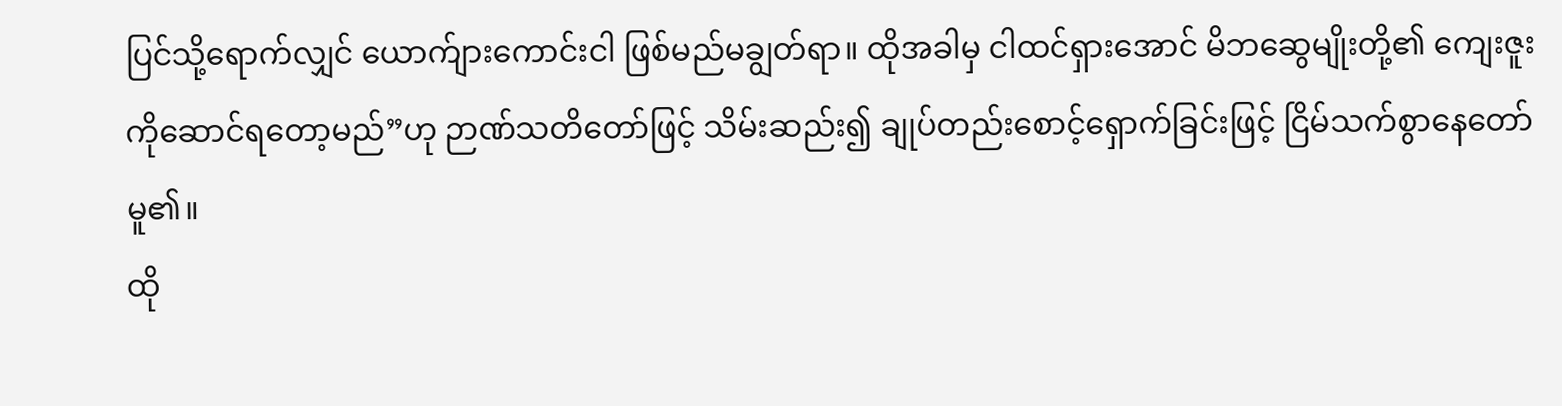ပြင်သို့ရောက်လျှင် ယောက်ျားကောင်းငါ ဖြစ်မည်မချွတ်ရာ။ ထိုအခါမှ ငါထင်ရှားအောင် မိဘဆွေမျိုးတို့၏ ကျေးဇူးကိုဆောင်ရတော့မည်”ဟု ဉာဏ်သတိတော်ဖြင့် သိမ်းဆည်း၍ ချုပ်တည်းစောင့်ရှောက်ခြင်းဖြင့် ငြိမ်သက်စွာနေတော်မူ၏။
ထို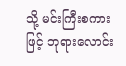သို့ မင်းကြီးစကားဖြင့် ဘုရားလောင်း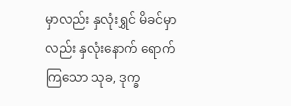မှာလည်း နှလုံးရွှင် မိခင်မှာလည်း နှလုံးနောက် ရောက်ကြသော သုခ, ဒုက္ခ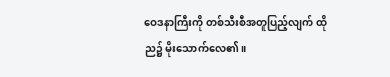ဝေဒနာကြီးကို တစ်သီးစီအတူပြည့်လျက် ထိုည၌ မိုးသောက်လေ၏။